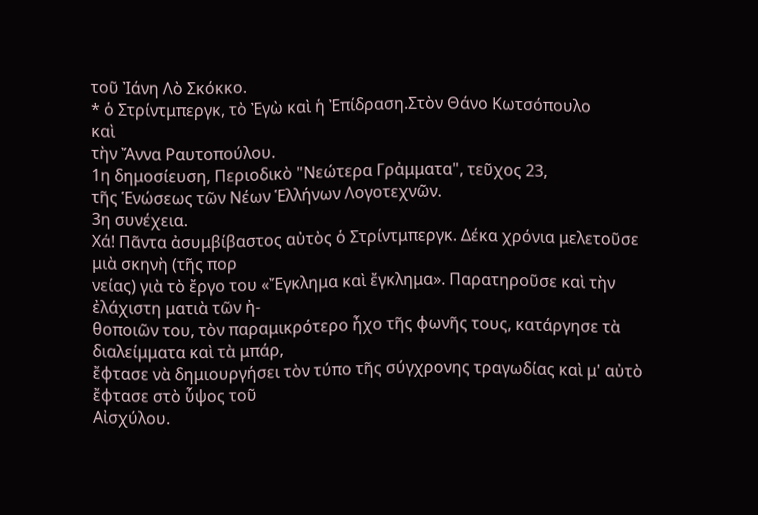τοῦ Ἰάνη Λὸ Σκόκκο.
* ὁ Στρίντμπεργκ, τὸ Ἐγὼ καὶ ἡ Ἐπίδραση.Στὸν Θάνο Κωτσόπουλο
καὶ
τὴν Ἄννα Ραυτοπούλου.
1η δημοσίευση, Περιοδικὸ "Νεώτερα Γρἀμματα", τεῦχος 23,
τῆς Ἑνώσεως τῶν Νέων Ἑλλήνων Λογοτεχνῶν.
3η συνέχεια.
Χά! Πᾶντα ἀσυμβίβαστος αὐτὸς ὁ Στρίντμπεργκ. Δέκα χρόνια μελετοῦσε μιὰ σκηνὴ (τῆς πορ
νείας) γιὰ τὸ ἔργο του «Ἔγκλημα καὶ ἔγκλημα». Παρατηροῦσε καὶ τὴν ἐλάχιστη ματιὰ τῶν ἠ-
θοποιῶν του, τὸν παραμικρότερο ἦχο τῆς φωνῆς τους, κατάργησε τὰ διαλείμματα καὶ τὰ μπάρ,
ἔφτασε νὰ δημιουργήσει τὸν τύπο τῆς σύγχρονης τραγωδίας καὶ μ' αὐτὸ ἔφτασε στὸ ὗψος τοῦ
Αἰσχύλου.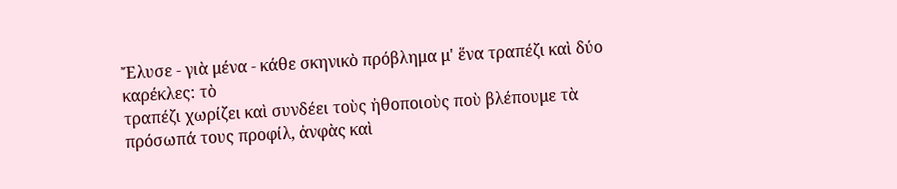Ἔλυσε - γιὰ μένα - κάθε σκηνικὸ πρόβλημα μ' ἕνα τραπέζι καὶ δύο καρέκλες: τὸ
τραπέζι χωρίζει καὶ συνδέει τοὺς ἠθοποιοὺς ποὺ βλέπουμε τὰ πρόσωπά τους προφίλ, ἀνφὰς καὶ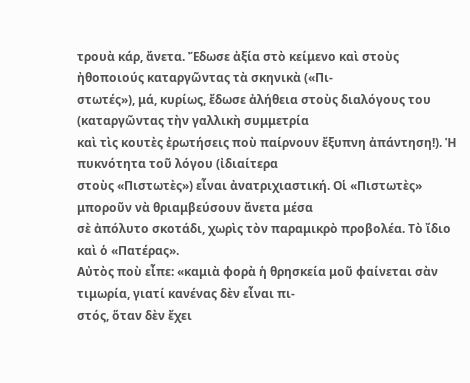τρουὰ κάρ, ἄνετα. Ἔδωσε ἀξία στὸ κείμενο καὶ στοὺς ἠθοποιούς καταργῶντας τὰ σκηνικὰ («Πι-
στωτές»), μά, κυρίως, ἔδωσε ἀλήθεια στοὺς διαλόγους του (καταργῶντας τὴν γαλλικὴ συμμετρία
καὶ τὶς κουτὲς ἐρωτήσεις ποὺ παίρνουν ἔξυπνη ἀπάντηση!). Ἡ πυκνότητα τοῦ λόγου (ἰδιαίτερα
στοὺς «Πιστωτὲς») εἶναι ἀνατριχιαστική. Οἱ «Πιστωτὲς» μποροῦν νὰ θριαμβεύσουν ἄνετα μέσα
σὲ ἀπόλυτο σκοτάδι, χωρὶς τὸν παραμικρὸ προβολέα. Τὸ ἴδιο καὶ ὁ «Πατέρας».
Αὐτὸς ποὺ εἶπε: «καμιὰ φορὰ ἡ θρησκεία μοῦ φαίνεται σὰν τιμωρία, γιατί κανένας δὲν εἶναι πι-
στός, ὅταν δὲν ἔχει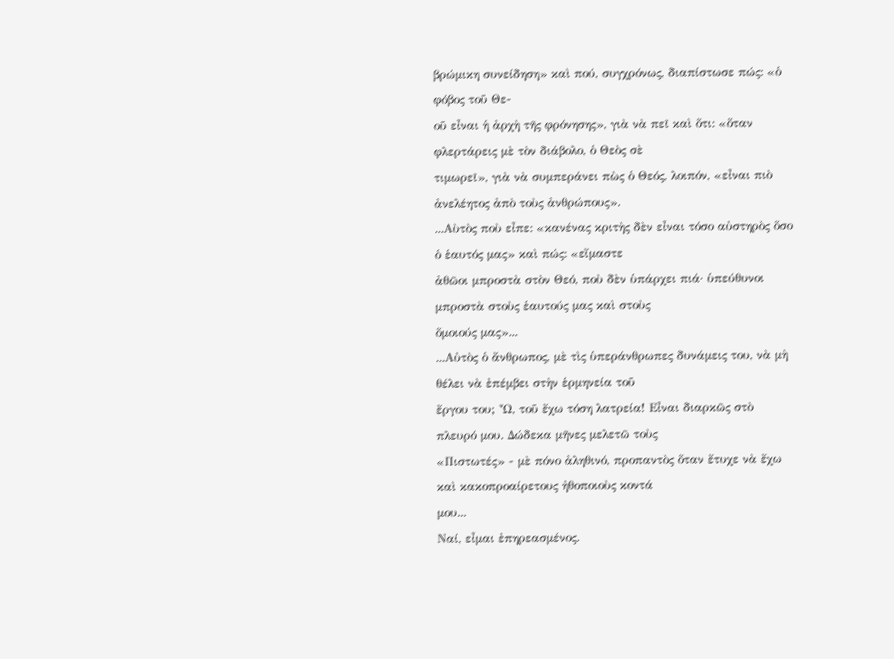βρώμικη συνείδηση» καὶ πού, συγχρόνως, διαπίστωσε πώς: «ὁ φόβος τοῦ Θε-
οῦ εἶναι ἡ ἀρχὴ τῆς φρόνησης», γιὰ νὰ πεῖ καὶ ὅτι: «ὅταν φλερτάρεις μὲ τὸν διάβολο, ὁ Θεὸς σὲ
τιμωρεῖ», γιὰ νὰ συμπεράνει πὼς ὁ Θεός, λοιπόν, «εἶναι πιὸ ἀνελέητος ἀπὸ τοὺς ἀνθρώπους».
...Αὺτὸς ποὺ εἶπε: «κανένας κριτὴς δὲν εἶναι τόσο αὐστηρὸς ὅσο ὁ ἑαυτός μας» καὶ πώς: «εἴμαστε
ἀθῶοι μπροστὰ στὸν Θεό, ποὺ δὲν ὑπάρχει πιά· ὑπεύθυνοι μπροστὰ στοὺς ἑαυτούς μας καὶ στοὺς
ὅμοιούς μας»...
...Αὐτὸς ὁ ἄνθρωπος, μὲ τὶς ὑπεράνθρωπες δυνάμεις του, νὰ μὴ θέλει νὰ ἐπέμβει στὴν ἑρμηνεία τοῦ
ἔργου του; Ὦ, τοῦ ἔχω τόση λατρεία! Εἶναι διαρκῶς στὸ πλευρό μου. Δώδεκα μῆνες μελετῶ τοὺς
«Πιστωτές» - μὲ πόνο ἀληθινό, προπαντὸς ὅταν ἔτυχε νὰ ἔχω καὶ κακοπροαίρετους ἠθοποιοὺς κοντά
μου...
Ναί, εἶμαι ἐπηρεασμένος.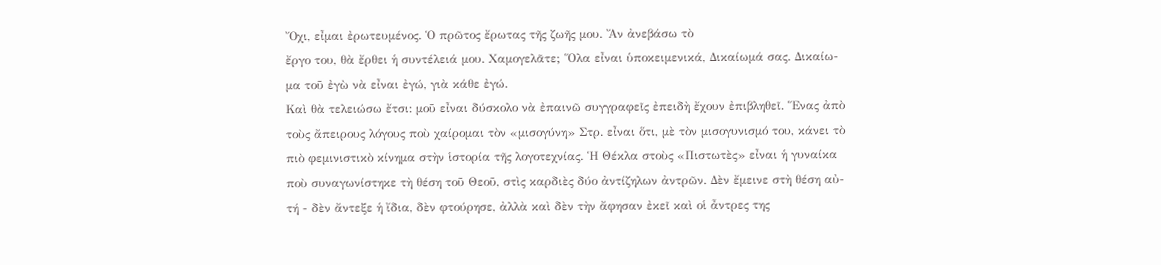Ὄχι, εἶμαι ἐρωτευμένος. Ὁ πρῶτος ἔρωτας τῆς ζωῆς μου. Ἄν ἀνεβάσω τὸ
ἔργο του, θὰ ἔρθει ἡ συντέλειά μου. Χαμογελᾶτε; Ὅλα εἶναι ὑποκειμενικά, Δικαίωμά σας. Δικαίω-
μα τοῦ ἐγὼ νὰ εἶναι ἐγώ, γιὰ κάθε ἐγώ.
Καὶ θὰ τελειώσω ἔτσι: μοῦ εἶναι δύσκολο νὰ ἐπαινῶ συγγραφεῖς ἐπειδὴ ἔχουν ἐπιβληθεῖ. Ἕνας ἀπὸ
τοὺς ἄπειρους λόγους ποὺ χαίρομαι τὸν «μισογύνη» Στρ. εἶναι ὅτι, μὲ τὸν μισογυνισμό του, κάνει τὸ
πιὸ φεμινιστικὸ κίνημα στὴν ἱστορία τῆς λογοτεχνίας. Ἡ Θέκλα στοὺς «Πιστωτὲς» εἶναι ἡ γυναίκα
ποὺ συναγωνίστηκε τὴ θέση τοῦ Θεοῦ, στὶς καρδιὲς δύο ἀντίζηλων ἀντρῶν. Δὲν ἔμεινε στὴ θέση αὐ-
τή - δὲν ἄντεξε ἡ ἴδια, δὲν φτούρησε, ἀλλὰ καὶ δὲν τὴν ἄφησαν ἐκεῖ καὶ οἱ ἆντρες της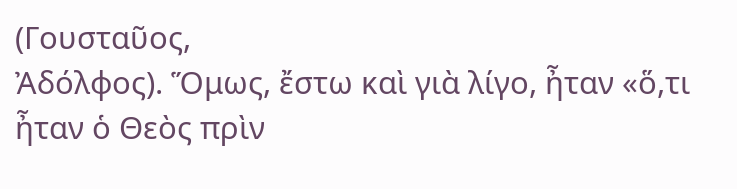(Γουσταῦος,
Ἀδόλφος). Ὅμως, ἔστω καὶ γιὰ λίγο, ἦταν «ὅ,τι ἦταν ὁ Θεὸς πρὶν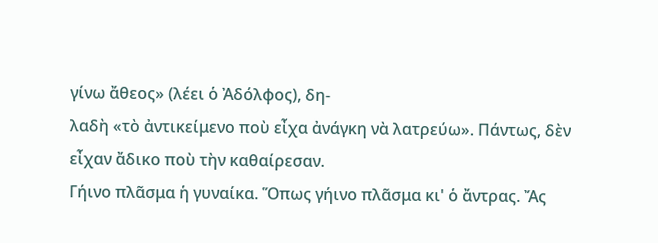γίνω ἄθεος» (λέει ὁ Ἀδόλφος), δη-
λαδὴ «τὸ ἀντικείμενο ποὺ εἶχα ἀνάγκη νὰ λατρεύω». Πάντως, δὲν εἶχαν ἄδικο ποὺ τὴν καθαίρεσαν.
Γήινο πλᾶσμα ἡ γυναίκα. Ὅπως γήινο πλᾶσμα κι' ὁ ἄντρας. Ἄς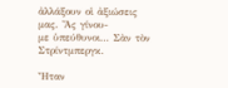ἀλλάξουν οἱ ἀξιώσεις μας. Ἄς γίνου-
με ὑπεύθυνοι... Σὰν τὸν Στρίντμπεργκ.

Ἦταν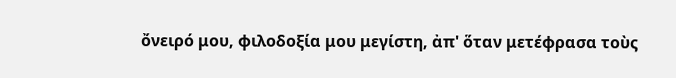ὄνειρό μου, φιλοδοξία μου μεγίστη, ἀπ' ὅταν μετέφρασα τοὺς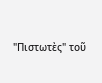"Πιστωτὲς" τοῦ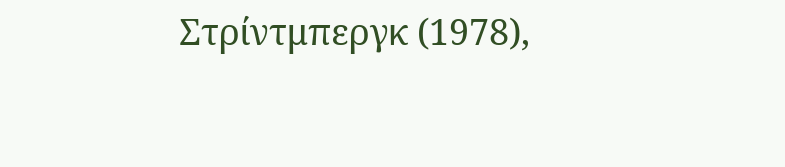Στρίντμπεργκ (1978),